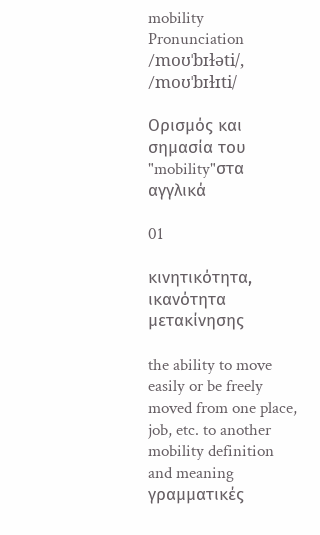mobility
Pronunciation
/moʊˈbɪɫəti/, /moʊˈbɪɫɪti/

Ορισμός και σημασία του "mobility"στα αγγλικά

01

κινητικότητα, ικανότητα μετακίνησης

the ability to move easily or be freely moved from one place, job, etc. to another
mobility definition and meaning
γραμματικές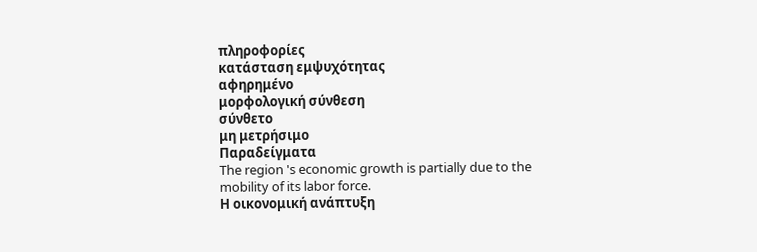πληροφορίες
κατάσταση εμψυχότητας
αφηρημένο
μορφολογική σύνθεση
σύνθετο
μη μετρήσιμο
Παραδείγματα
The region 's economic growth is partially due to the mobility of its labor force.
Η οικονομική ανάπτυξη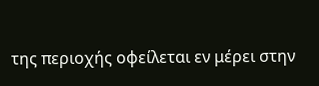της περιοχής οφείλεται εν μέρει στην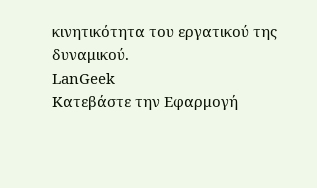κινητικότητα του εργατικού της δυναμικού.
LanGeek
Κατεβάστε την Εφαρμογή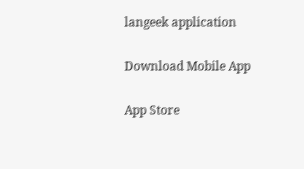langeek application

Download Mobile App

App Store